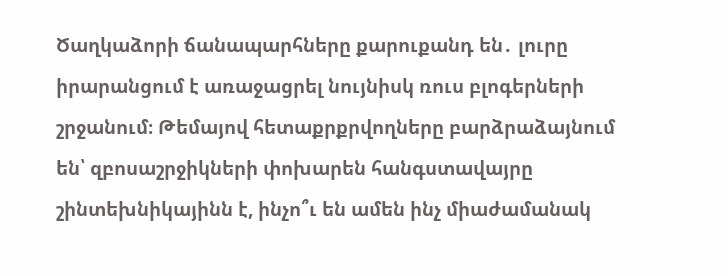Ծաղկաձորի ճանապարհները քարուքանդ են․ լուրը իրարանցում է առաջացրել նույնիսկ ռուս բլոգերների շրջանում։ Թեմայով հետաքրքրվողները բարձրաձայնում են՝ զբոսաշրջիկների փոխարեն հանգստավայրը շինտեխնիկայինն է, ինչո՞ւ են ամեն ինչ միաժամանակ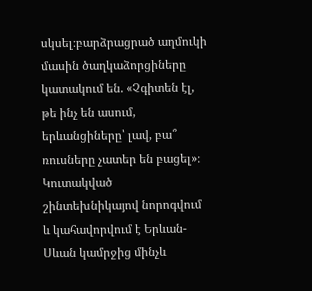սկսել։բարձրացրած աղմուկի մասին ծաղկաձորցիները կատակում են. «Չգիտեն էլ, թե ինչ են ասում, երևանցիները՝ լավ, բա՞ ռուսները չատեր են բացել»։
Կուտակված շինտեխնիկայով նորոգվում և կահավորվում է Երևան-Սևան կամրջից մինչև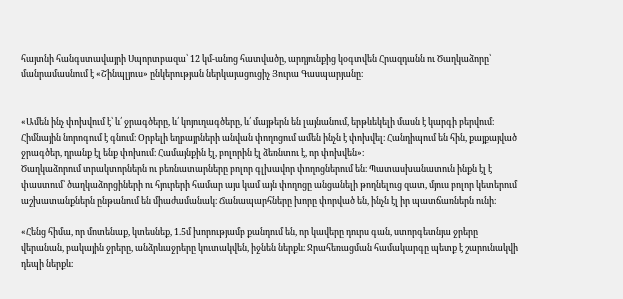հայտնի հանգստավայրի Սպորտբազա՝ 12 կմ-անոց հատվածը, արդյունքից կօգտվեն Հրազդանն ու Ծաղկաձորը՝ մանրամասնում է «Շինպլյուս» ընկերության ներկայացուցիչ Յուրա Գասպարյանը։


«Ամեն ինչ փոխվում է՝ և՛ ջրագծերը, և՛ կոյուղագծերը, և՛ մայթերն են լայնանում, երթևեկելի մասն է կարգի բերվում։ Հիմնային նորոգում է գնում։ Օրբելի եղբայրների անվան փողոցում ամեն ինչն է փոխվել։ Հանդիպում են հին, քայքայված ջրագծեր, դրանք էլ ենք փոխում։ Համայնքին էլ, բոլորին էլ ձեռնտու է, որ փոխվեն»։
Ծաղկաձորում տրակտորներն ու բեռնատարները բոլոր գլխավոր փողոցներում են։ Պատասխանատուն ինքն էլ է փաստում՝ ծաղկաձորցիների ու հյուրերի համար այս կամ այն փողոցը անցանելի թողնելուց զատ, մյուս բոլոր կետերում աշխատանքներն ընթանում են միաժամանակ։ Ճանապարհները խորը փորված են, ինչն էլ իր պատճառներն ունի։

«Հենց հիմա, որ մոտենաք, կտեսնեք, 1.5մ խորությամբ քանդում են, որ կավերը դուրս գան, ստորգետնյա ջրերը վերանան, բակային ջրերը, անձրևաջրերը կուտակվեն, իջնեն ներքև։ Ջրահեռացման համակարգը պետք է շարունակվի դեպի ներքև։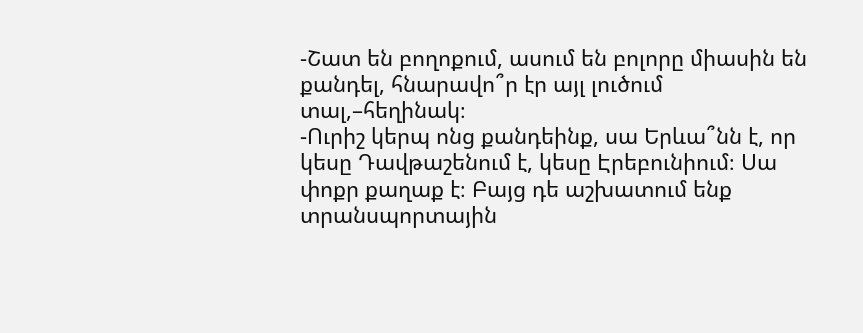-Շատ են բողոքում, ասում են բոլորը միասին են քանդել, հնարավո՞ր էր այլ լուծում տալ,–հեղինակ։
-Ուրիշ կերպ ոնց քանդեինք, սա Երևա՞նն է, որ կեսը Դավթաշենում է, կեսը Էրեբունիում։ Սա փոքր քաղաք է։ Բայց դե աշխատում ենք տրանսպորտային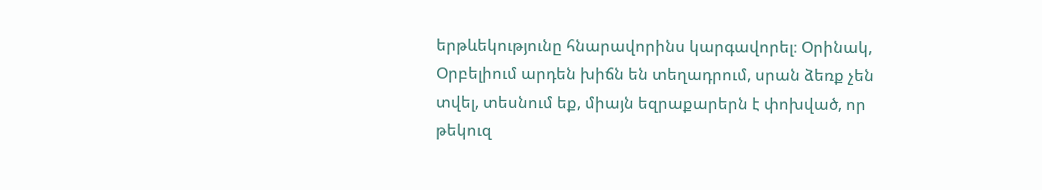երթևեկությունը հնարավորինս կարգավորել։ Օրինակ, Օրբելիում արդեն խիճն են տեղադրում, սրան ձեռք չեն տվել, տեսնում եք, միայն եզրաքարերն է փոխված, որ թեկուզ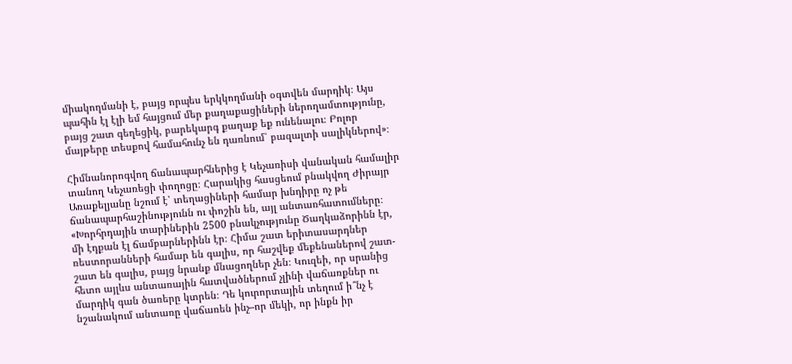միակողմանի է, բայց որպես երկկողմանի օգտվեն մարդիկ։ Այս պահին էլ էլի եմ հայցում մեր քաղաքացիների ներողամտությունը, բայց շատ գեղեցիկ, բարեկարգ քաղաք եք ունենալու։ Բոլոր մայթերը տեսքով համահունչ են դառնում՝ բազալտի սալիկներով»։

Հիմնանորոգվող ճանապարհներից է Կեչառիսի վանական համալիր տանող Կեչառեցի փողոցը։ Հարակից հասցեում բնակվող Ժիրայր Առաքելյանը նշում է՝ տեղացիների համար խնդիրը ոչ թե ճանապարհաշինությունն ու փոշին են, այլ անտառհատումները։
«Խորհրդային տարիներին 2500 բնակչությունը Ծաղկաձորինն էր, մի էդքան էլ ճամբարներինն էր։ Հիմա շատ երիտասարդներ ռեստորանների համար են գալիս, որ հաշվեք մեքենաներով շատ-շատ են գալիս, բայց նրանք մնացողներ չեն։ Կուզեի, որ սրանից հետո այլևս անտառային հատվածներում չլինի վաճառքներ ու մարդիկ գան ծառերը կտրեն։ Դե կուրորտային տեղում ի՞նչ է նշանակում անտառը վաճառեն ինչ–որ մեկի, որ ինքն իր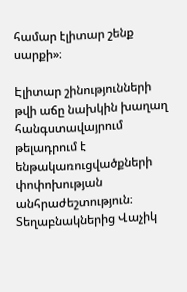համար էլիտար շենք սարքի»։

Էլիտար շինությունների թվի աճը նախկին խաղաղ հանգստավայրում թելադրում է ենթակառուցվածքների փոփոխության անհրաժեշտություն։ Տեղաբնակներից Վաչիկ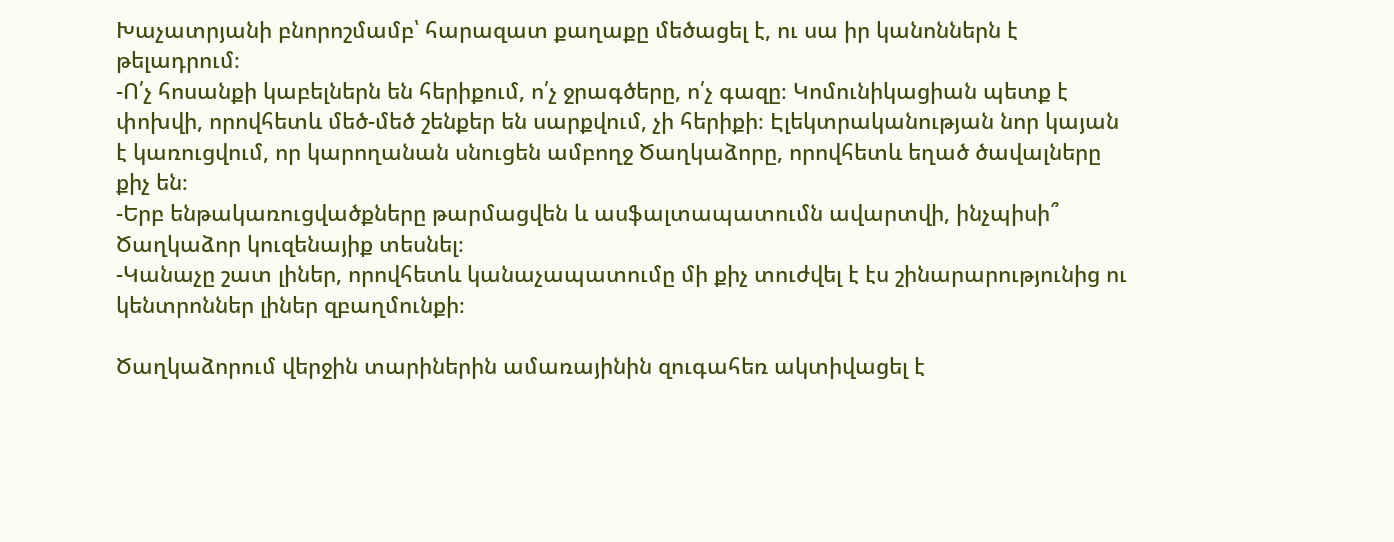Խաչատրյանի բնորոշմամբ՝ հարազատ քաղաքը մեծացել է, ու սա իր կանոններն է թելադրում։
-Ո՛չ հոսանքի կաբելներն են հերիքում, ո՛չ ջրագծերը, ո՛չ գազը։ Կոմունիկացիան պետք է փոխվի, որովհետև մեծ-մեծ շենքեր են սարքվում, չի հերիքի։ Էլեկտրականության նոր կայան է կառուցվում, որ կարողանան սնուցեն ամբողջ Ծաղկաձորը, որովհետև եղած ծավալները քիչ են։
-Երբ ենթակառուցվածքները թարմացվեն և ասֆալտապատումն ավարտվի, ինչպիսի՞ Ծաղկաձոր կուզենայիք տեսնել։
-Կանաչը շատ լիներ, որովհետև կանաչապատումը մի քիչ տուժվել է էս շինարարությունից ու կենտրոններ լիներ զբաղմունքի։

Ծաղկաձորում վերջին տարիներին ամառայինին զուգահեռ ակտիվացել է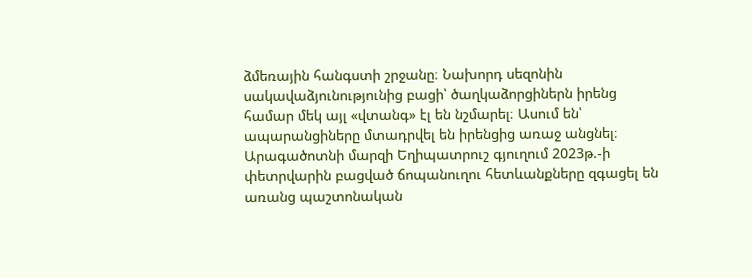ձմեռային հանգստի շրջանը։ Նախորդ սեզոնին սակավաձյունությունից բացի՝ ծաղկաձորցիներն իրենց համար մեկ այլ «վտանգ» էլ են նշմարել։ Ասում են՝ ապարանցիները մտադրվել են իրենցից առաջ անցնել։ Արագածոտնի մարզի Եղիպատրուշ գյուղում 2023թ.-ի փետրվարին բացված ճոպանուղու հետևանքները զգացել են առանց պաշտոնական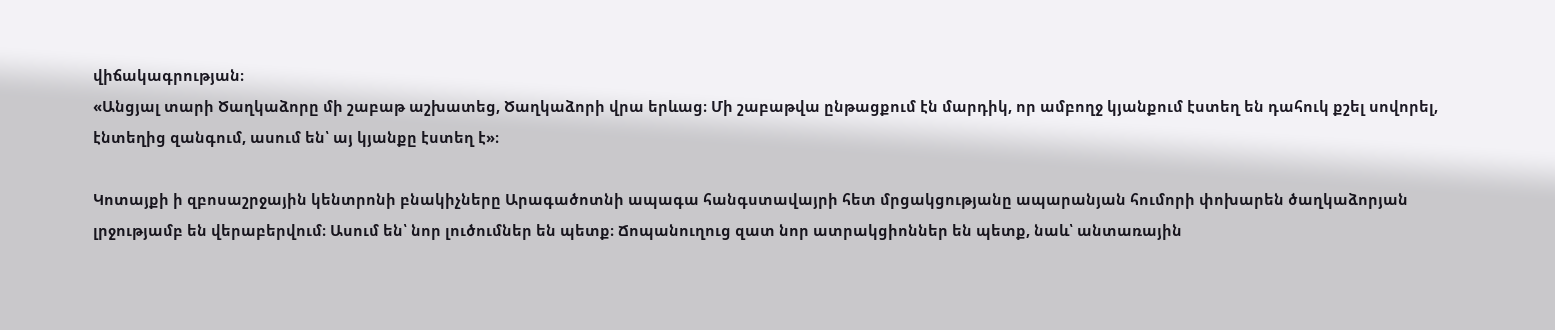վիճակագրության։
«Անցյալ տարի Ծաղկաձորը մի շաբաթ աշխատեց, Ծաղկաձորի վրա երևաց։ Մի շաբաթվա ընթացքում էն մարդիկ, որ ամբողջ կյանքում էստեղ են դահուկ քշել սովորել, էնտեղից զանգում, ասում են՝ այ կյանքը էստեղ է»։

Կոտայքի ի զբոսաշրջային կենտրոնի բնակիչները Արագածոտնի ապագա հանգստավայրի հետ մրցակցությանը ապարանյան հումորի փոխարեն ծաղկաձորյան լրջությամբ են վերաբերվում։ Ասում են՝ նոր լուծումներ են պետք։ Ճոպանուղուց զատ նոր ատրակցիոններ են պետք, նաև՝ անտառային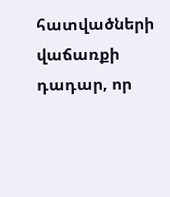հատվածների վաճառքի դադար, որ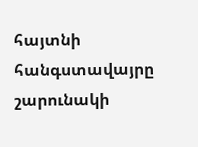հայտնի հանգստավայրը շարունակի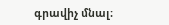գրավիչ մնալ։